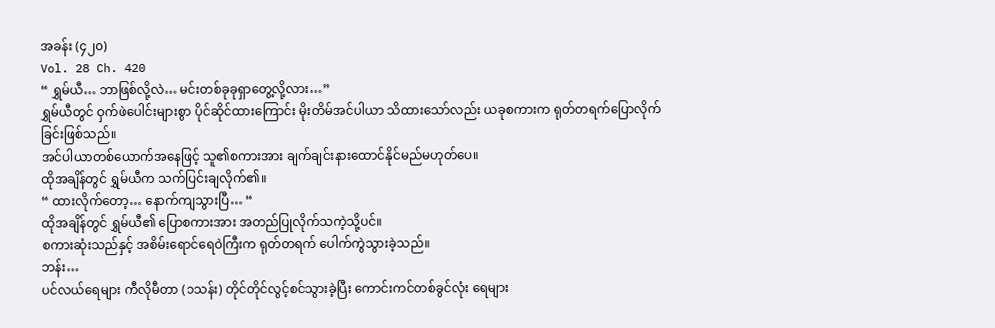အခန်း (၄၂၀)
Vol. 28 Ch. 420
“ ရွှမ်ယီ… ဘာဖြစ်လို့လဲ… မင်းတစ်ခုခုရှာတွေ့လို့လား…”
ရွှမ်ယီတွင် ဝှက်ဖဲပေါင်းများစွာ ပိုင်ဆိုင်ထားကြောင်း မိုးတိမ်အင်ပါယာ သိထားသော်လည်း ယခုစကားက ရုတ်တရက်ပြောလိုက်ခြင်းဖြစ်သည်။
အင်ပါယာတစ်ယောက်အနေဖြင့် သူ၏စကားအား ချက်ချင်းနားထောင်နိုင်မည်မဟုတ်ပေ။
ထိုအချိန်တွင် ရွှမ်ယီက သက်ပြင်းချလိုက်၏။
“ ထားလိုက်တော့… နောက်ကျသွားပြီ… “
ထိုအချိန်တွင် ရွှမ်ယီ၏ ပြောစကားအား အတည်ပြုလိုက်သကဲ့သို့ပင်။
စကားဆုံးသည်နှင့် အစိမ်းရောင်ရေဝဲကြီးက ရုတ်တရက် ပေါက်ကွဲသွားခဲ့သည်။
ဘန်း…
ပင်လယ်ရေများ ကီလိုမီတာ (၁သန်း) တိုင်တိုင်လွင့်စင်သွားခဲ့ပြီး ကောင်းကင်တစ်ခွင်လုံး ရေများ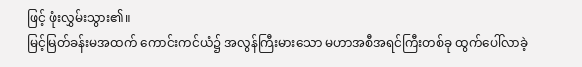ဖြင့် ဖုံးလွှမ်းသွား၏။
မြင့်မြတ်ခန်းမအထက် ကောင်းကင်ယံ၌ အလွန်ကြီးမားသော မဟာအစီအရင်ကြီးတစ်ခု ထွက်ပေါ်လာခဲ့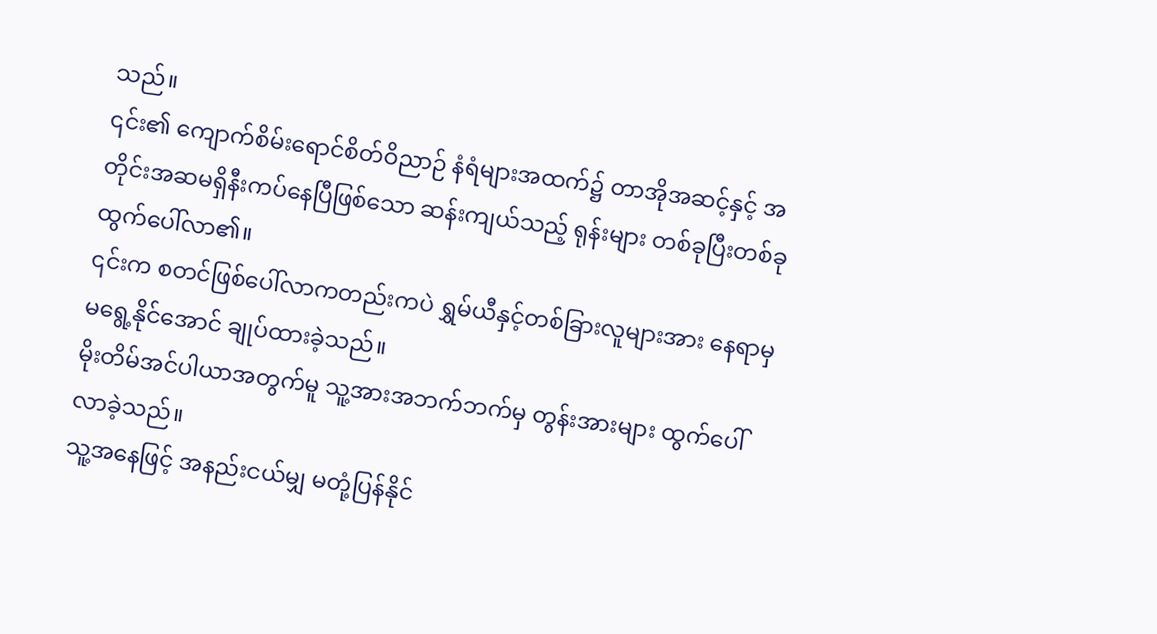သည်။
၎င်း၏ ကျောက်စိမ်းရောင်စိတ်ဝိညာဉ် နံရံများအထက်၌ တာအိုအဆင့်နှင့် အတိုင်းအဆမရှိနီးကပ်နေပြီဖြစ်သော ဆန်းကျယ်သည့် ရုန်းများ တစ်ခုပြီးတစ်ခုထွက်ပေါ်လာ၏။
၎င်းက စတင်ဖြစ်ပေါ်လာကတည်းကပဲ ရွှမ်ယီနှင့်တစ်ခြားလူများအား နေရာမှ မရွေ့နိုင်အောင် ချုပ်ထားခဲ့သည်။
မိုးတိမ်အင်ပါယာအတွက်မူ သူ့အားအဘက်ဘက်မှ တွန်းအားများ ထွက်ပေါ်လာခဲ့သည်။
သူ့အနေဖြင့် အနည်းငယ်မျှ မတုံ့ပြန်နိုင်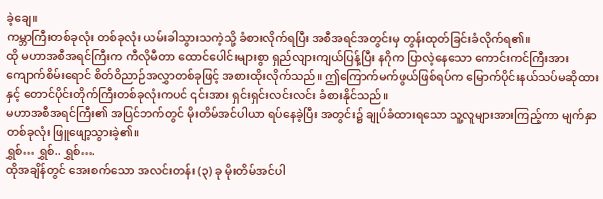ခဲ့ချေ။
ကမ္ဘာကြီးတစ်ခုလုံး တစ်ခုလုံး ယမ်းခါသွားသကဲ့သို့ ခံစားလိုက်ရပြီး အစီအရင်အတွင်းမှ တွန်းထုတ်ခြင်းခံလိုက်ရ၏။
ထို မဟာအစီအရင်ကြီးက ကီလိုမီတာ ထောင်ပေါင်းများစွာ ရှည်လျားကျယ်ပြန့်ပြီး နဂိုက ပြာလဲ့နေသော ကောင်းကင်ကြီးအား ကျောက်စိမ်းရောင် စိတ်ဝိညာဉ်အလွှာတစ်ခုဖြင့် အစားထိုးလိုက်သည်။ ဤကြောက်မက်ဖွယ်ဖြစ်ရပ်က မြောက်ပိုင်းနယ်သပ်မဆိုထားနှင့် တောင်ပိုင်းတိုက်ကြီးတစ်ခုလုံးကပင် ၎င်းအား ရှင်းရှင်းလင်းလင်း ခံစားနိုင်သည်။
မဟာအစီအရင်ကြီး၏ အပြင်ဘက်တွင် မိုးတိမ်အင်ပါယာ ရပ်နေခဲ့ပြီး အတွင်း၌ ချုပ်ခံထားရသော သူ့လူများအားကြည့်ကာ မျက်နှာတစ်ခုလုံး ဖြူဖျော့သွားခဲ့၏။
ရွှစ်… ရွှစ်.. ရွှစ်….
ထိုအချိန်တွင် အေးစက်သော အလင်းတန်း (၃) ခု မိုးတိမ်အင်ပါ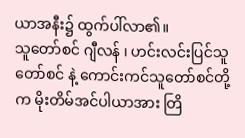ယာအနီး၌ ထွက်ပါ်လာ၏။
သူတော်စင် ဂျီလန် ၊ ဟင်းလင်းပြင်သူတော်စင် နဲ့ ကောင်းကင်သူတော်စင်တို့က မိုးတိမ်အင်ပါယာအား တြိ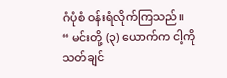ဂံပုံစံ ဝန်းရံလိုက်ကြသည်။
“ မင်းတို့ (၃) ယောက်က ငါ့ကို သတ်ချင်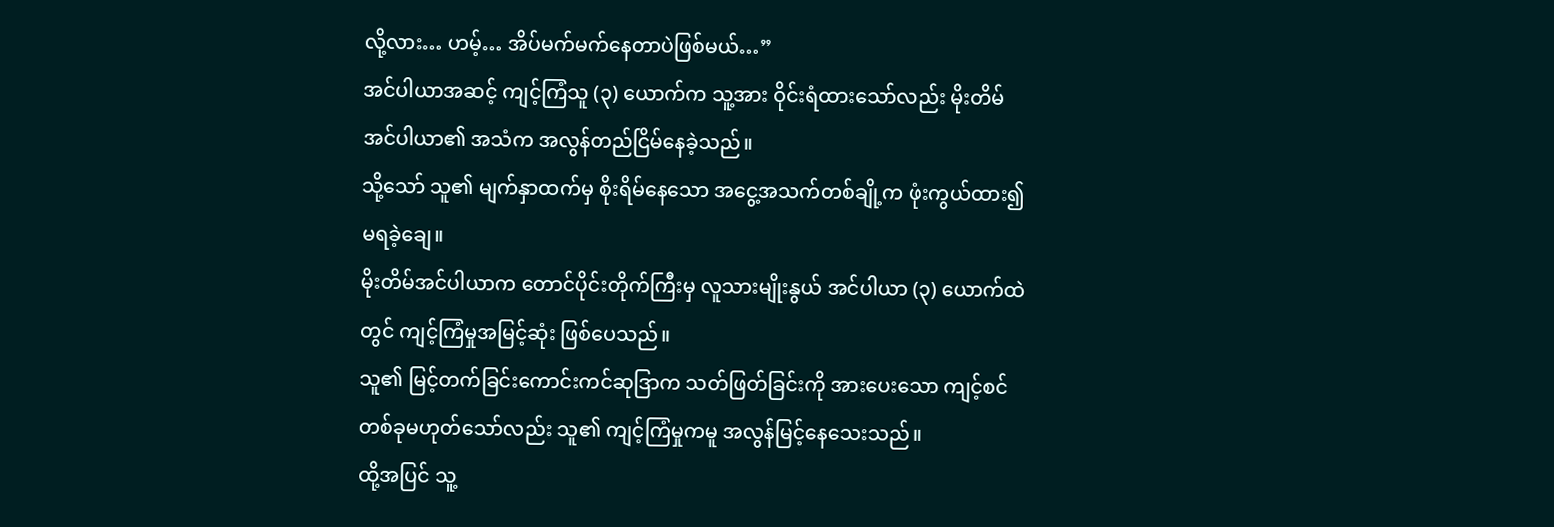လို့လား… ဟမ့်… အိပ်မက်မက်နေတာပဲဖြစ်မယ်…”
အင်ပါယာအဆင့် ကျင့်ကြံသူ (၃) ယောက်က သူ့အား ဝိုင်းရံထားသော်လည်း မိုးတိမ်အင်ပါယာ၏ အသံက အလွန်တည်ငြိမ်နေခဲ့သည်။
သို့သော် သူ၏ မျက်နှာထက်မှ စိုးရိမ်နေသော အငွေ့အသက်တစ်ချို့က ဖုံးကွယ်ထား၍ မရခဲ့ချေ။
မိုးတိမ်အင်ပါယာက တောင်ပိုင်းတိုက်ကြီးမှ လူသားမျိုးနွယ် အင်ပါယာ (၃) ယောက်ထဲတွင် ကျင့်ကြံမှုအမြင့်ဆုံး ဖြစ်ပေသည်။
သူ၏ မြင့်တက်ခြင်းကောင်းကင်ဆုဒြာက သတ်ဖြတ်ခြင်းကို အားပေးသော ကျင့်စင်တစ်ခုမဟုတ်သော်လည်း သူ၏ ကျင့်ကြံမှုကမူ အလွန်မြင့်နေသေးသည်။
ထို့အပြင် သူ့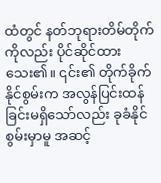ထံတွင် နတ်ဘုရားတိမ်တိုက်ကိုလည်း ပိုင်ဆိုင်ထားသေး၏။ ၎င်း၏ တိုက်ခိုက်နိုင်စွမ်းက အလွန်ပြင်းထန်ခြင်းမရှိသော်လည်း ခုခံနိုင်စွမ်းမှာမူ အဆင့်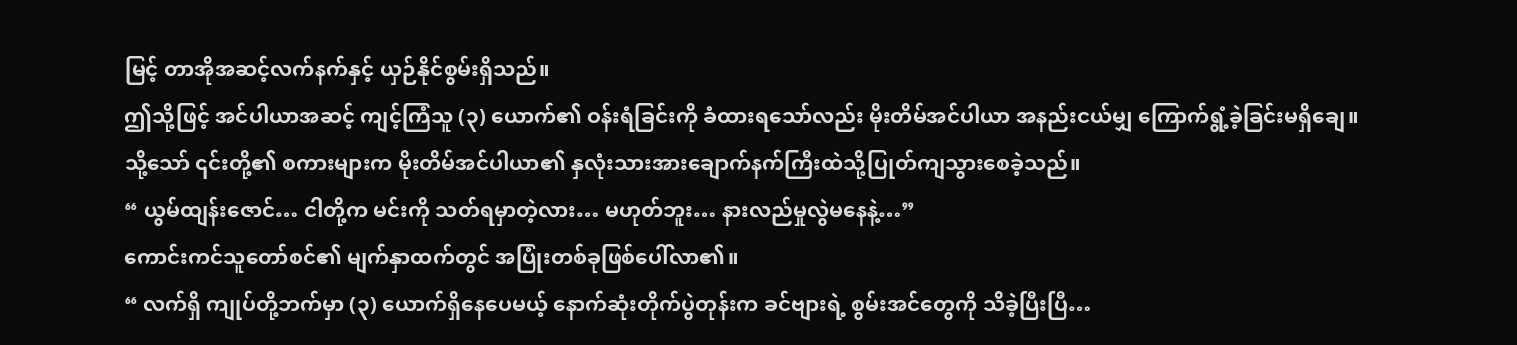မြင့် တာအိုအဆင့်လက်နက်နှင့် ယှဉ်နိုင်စွမ်းရှိသည်။
ဤသို့ဖြင့် အင်ပါယာအဆင့် ကျင့်ကြံသူ (၃) ယောက်၏ ဝန်းရံခြင်းကို ခံထားရသော်လည်း မိုးတိမ်အင်ပါယာ အနည်းငယ်မျှ ကြောက်ရွံ့ခဲ့ခြင်းမရှိချေ။
သို့သော် ၎င်းတို့၏ စကားများက မိုးတိမ်အင်ပါယာ၏ နှလုံးသားအားချောက်နက်ကြီးထဲသို့ပြုတ်ကျသွားစေခဲ့သည်။
“ ယွမ်ထျန်းဇောင်… ငါတို့က မင်းကို သတ်ရမှာတဲ့လား… မဟုတ်ဘူး… နားလည်မှုလွဲမနေနဲ့…”
ကောင်းကင်သူတော်စင်၏ မျက်နှာထက်တွင် အပြုံးတစ်ခုဖြစ်ပေါ်လာ၏။
“ လက်ရှိ ကျုပ်တို့ဘက်မှာ (၃) ယောက်ရှိနေပေမယ့် နောက်ဆုံးတိုက်ပွဲတုန်းက ခင်ဗျားရဲ့ စွမ်းအင်တွေကို သိခဲ့ပြီးပြီ…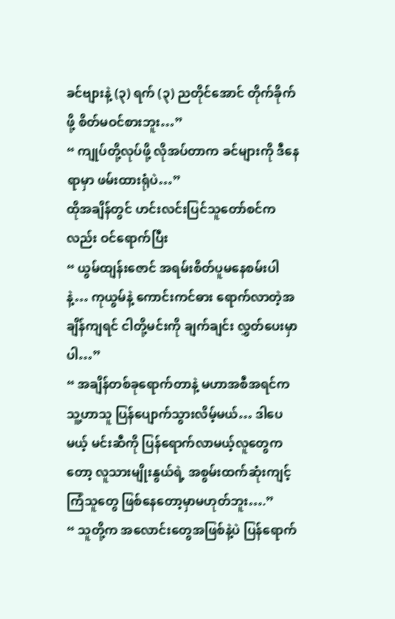ခင်ဗျားနဲ့ (၃) ရက် (၃) ညတိုင်အောင် တိုက်ခိုက်ဖို့ စိတ်မဝင်စားဘူး…”
“ ကျုပ်တို့လုပ်ဖို့ လိုအပ်တာက ခင်များကို ဒီနေရာမှာ ဖမ်းထားရုံပဲ…”
ထိုအချိန်တွင် ဟင်းလင်းပြင်သူတော်စင်ကလည်း ဝင်ရောက်ပြီး
“ ယွမ်ထျန်းဇောင် အရမ်းစိတ်ပူမနေစမ်းပါနဲ့… ကုယွမ်နဲ့ ကောင်းကင်ဓား ရောက်လာတဲ့အချိန်ကျရင် ငါတို့မင်းကို ချက်ချင်း လွှတ်ပေးမှာပါ…”
“ အချိန်တစ်ခုရောက်တာနဲ့ မဟာအစီအရင်က သူ့ဟာသူ ပြန်ပျောက်သွားလိမ့်မယ်… ဒါပေမယ့် မင်းဆီကို ပြန်ရောက်လာမယ့်လူတွေကတော့ လူသားမျိုးနွယ်ရဲ့ အစွမ်းထက်ဆုံးကျင့်ကြံသူတွေ ဖြစ်နေတော့မှာမဟုတ်ဘူး….”
“ သူတို့က အလောင်းတွေအဖြစ်နဲ့ပဲ ပြန်ရောက်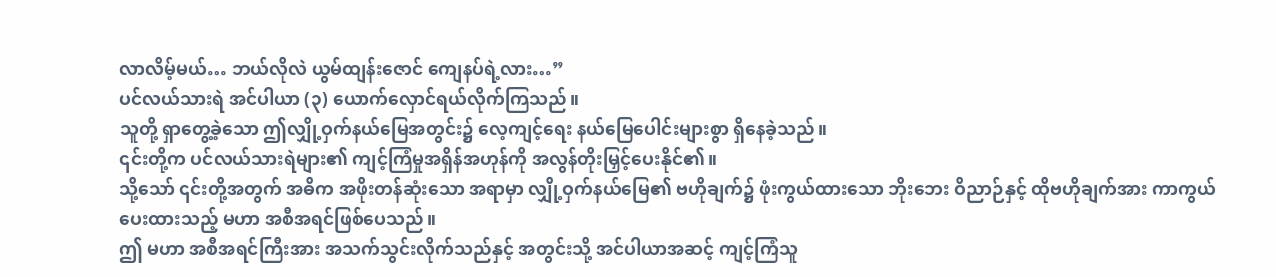လာလိမ့်မယ်… ဘယ်လိုလဲ ယွမ်ထျန်းဇောင် ကျေနပ်ရဲ့လား…”
ပင်လယ်သားရဲ အင်ပါယာ (၃) ယောက်လှောင်ရယ်လိုက်ကြသည်။
သူတို့ ရှာတွေ့ခဲ့သော ဤလျှို့ဝှက်နယ်မြေအတွင်း၌ လေ့ကျင့်ရေး နယ်မြေပေါင်းများစွာ ရှိနေခဲ့သည်။
၎င်းတို့က ပင်လယ်သားရဲများ၏ ကျင့်ကြံမှုအရှိန်အဟုန်ကို အလွန်တိုးမြှင့်ပေးနိုင်၏။
သို့သော် ၎င်းတို့အတွက် အဓိက အဖိုးတန်ဆုံးသော အရာမှာ လျှို့ဝှက်နယ်မြေ၏ ဗဟိုချက်၌ ဖုံးကွယ်ထားသော ဘိုးဘေး ဝိညာဉ်နှင့် ထိုဗဟိုချက်အား ကာကွယ်ပေးထားသည့် မဟာ အစီအရင်ဖြစ်ပေသည်။
ဤ မဟာ အစီအရင်ကြီးအား အသက်သွင်းလိုက်သည်နှင့် အတွင်းသို့ အင်ပါယာအဆင့် ကျင့်ကြံသူ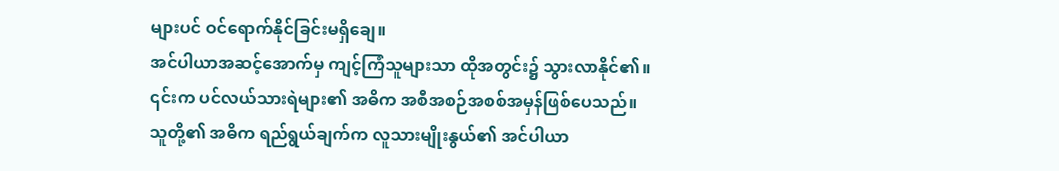များပင် ဝင်ရောက်နိုင်ခြင်းမရှိချေ။
အင်ပါယာအဆင့်အောက်မှ ကျင့်ကြံသူများသာ ထိုအတွင်း၌ သွားလာနိုင်၏။
၎င်းက ပင်လယ်သားရဲများ၏ အဓိက အစီအစဉ်အစစ်အမှန်ဖြစ်ပေသည်။
သူတို့၏ အဓိက ရည်ရွယ်ချက်က လူသားမျိုးနွယ်၏ အင်ပါယာ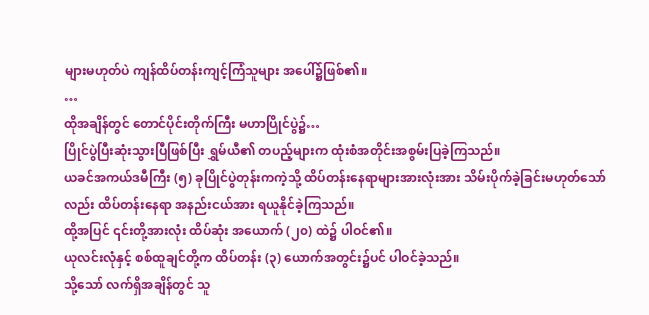များမဟုတ်ပဲ ကျန်ထိပ်တန်းကျင့်ကြံသူများ အပေါ်၌ဖြစ်၏။
…
ထိုအချိန်တွင် တောင်ပိုင်းတိုက်ကြီး မဟာပြိုင်ပွဲ၌…
ပြိုင်ပွဲပြီးဆုံးသွားပြီဖြစ်ပြီး ရွှမ်ယီ၏ တပည့်များက ထုံးစံအတိုင်းအစွမ်းပြခဲ့ကြသည်။
ယခင်အကယ်ဒမီကြီး (၅) ခုပြိုင်ပွဲတုန်းကကဲ့သို့ ထိပ်တန်းနေရာများအားလုံးအား သိမ်းပိုက်ခဲ့ခြင်းမဟုတ်သော်လည်း ထိပ်တန်းနေရာ အနည်းငယ်အား ရယူနိုင်ခဲ့ကြသည်။
ထို့အပြင် ၎င်းတို့အားလုံး ထိပ်ဆုံး အယောက် (၂၀) ထဲ၌ ပါဝင်၏။
ယုလင်းလုံနှင့် စစ်ထူချင်တို့က ထိပ်တန်း (၃) ယောက်အတွင်း၌ပင် ပါဝင်ခဲ့သည်။
သို့သော် လက်ရှိအချိန်တွင် သူ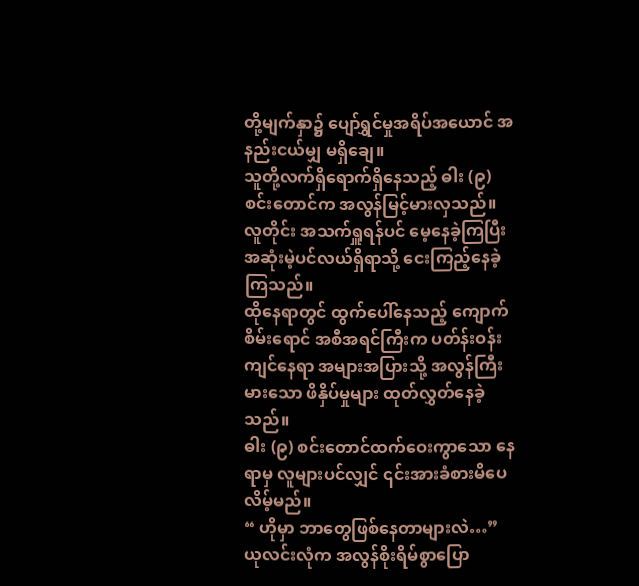တို့မျက်နှာ၌ ပျော်ရွှင်မှုအရိပ်အယောင် အနည်းငယ်မျှ မရှိချေ။
သူတို့လက်ရှိရောက်ရှိနေသည့် ဓါး (၉) စင်းတောင်က အလွန်မြင့်မားလှသည်။
လူတိုင်း အသက်ရှူရန်ပင် မေ့နေခဲ့ကြပြီး အဆုံးမဲ့ပင်လယ်ရှိရာသို့ ငေးကြည့်နေခဲ့ကြသည်။
ထိုနေရာတွင် ထွက်ပေါ်နေသည့် ကျောက်စိမ်းရောင် အစီအရင်ကြီးက ပတ်န်းဝန်းကျင်နေရာ အများအပြားသို့ အလွန်ကြီးမားသော ဖိနှိပ်မှုများ ထုတ်လွှတ်နေခဲ့သည်။
ဓါး (၉) စင်းတောင်ထက်ဝေးကွာသော နေရာမှ လူများပင်လျှင် ၎င်းအားခံစားမိပေလိမ့်မည်။
“ ဟိုမှာ ဘာတွေဖြစ်နေတာများလဲ…”
ယုလင်းလုံက အလွန်စိုးရိမ်စွာပြော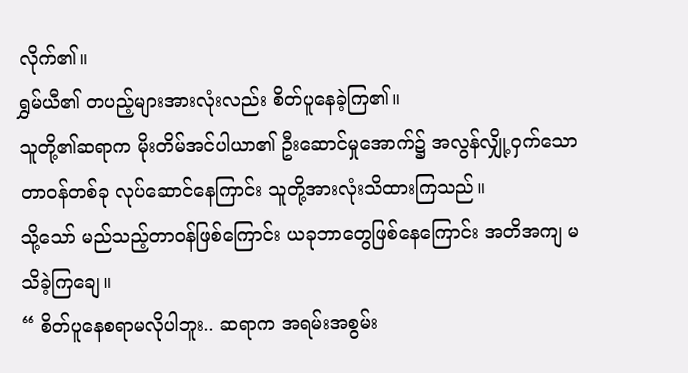လိုက်၏။
ရွှမ်ယီ၏ တပည့်များအားလုံးလည်း စိတ်ပူနေခဲ့ကြ၏။
သူတို့၏ဆရာက မိုးတိမ်အင်ပါယာ၏ ဦးဆောင်မှုအောက်၌ အလွန်လျှို့ဝှက်သော တာဝန်တစ်ခု လုပ်ဆောင်နေကြာင်း သူတို့အားလုံးသိထားကြသည်။
သို့သော် မည်သည့်တာဝန်ဖြစ်ကြောင်း ယခုဘာတွေဖြစ်နေကြောင်း အတိအကျ မသိခဲ့ကြချေ။
“ စိတ်ပူနေစရာမလိုပါဘူး.. ဆရာက အရမ်းအစွမ်း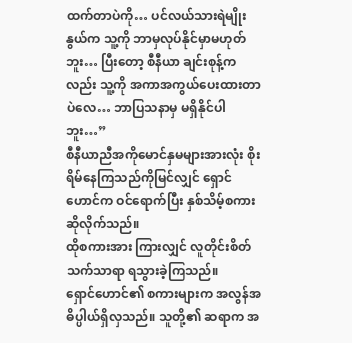ထက်တာပဲကို… ပင်လယ်သားရဲမျိုးနွယ်က သူ့ကို ဘာမှလုပ်နိုင်မှာမဟုတ်ဘူး… ပြီးတော့ စီနီယာ ချင်းစုန့်ကလည်း သူ့ကို အကာအကွယ်ပေးထားတာပဲလေ… ဘာပြသနာမှ မရှိနိုင်ပါဘူး…”
စီနီယာညီအကိုမောင်နှမများအားလုံး စိုးရိမ်နေကြသည်ကိုမြင်လျှင် ရှောင်ဟောင်က ဝင်ရောက်ပြီး နှစ်သိမ့်စကားဆိုလိုက်သည်။
ထိုစကားအား ကြားလျှင် လူတိုင်းစိတ်သက်သာရာ ရသွားခဲ့ကြသည်။
ရှောင်ဟောင်၏ စကားများက အလွန်အဓိပ္ပါယ်ရှိလှသည်။ သူတို့၏ ဆရာက အ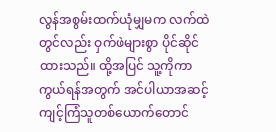လွန်အစွမ်းထက်ယုံမျှမက လက်ထဲတွင်လည်း ဝှက်ဖဲများစွာ ပိုင်ဆိုင်ထားသည်။ ထို့အပြင် သူ့ကိုကာကွယ်ရန်အတွက် အင်ပါယာအဆင့် ကျင့်ကြံသူတစ်ယောက်တောင်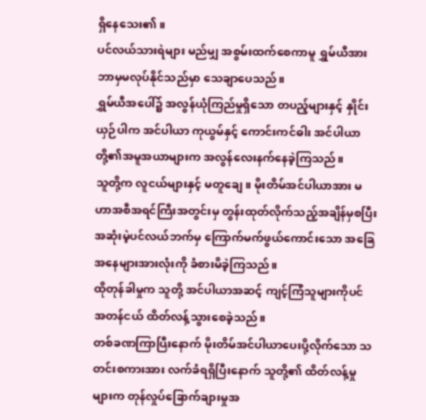ရှိနေသေး၏။
ပင်လယ်သားရဲများ မည်မျှ အစွမ်းထက်စေကာမူ ရွှမ်ယီအား ဘာမှမလုပ်နိုင်သည်မှာ သေချာပေသည်။
ရွှမ်ယီအပေါ်၌ အလွန်ယုံကြည်မှုရှိသော တပည့်များနှင့် နှိုင်းယှဉ်ပါက အင်ပါယာ ကုယွမ်နှင့် ကောင်းကင်ဓါး အင်ပါယာတို့၏အမူအယာများက အလွန်လေးနက်နေခဲ့ကြသည်။
သူတို့က လူငယ်များနှင့် မတူချေ။ မိုးတိမ်အင်ပါယာအား မဟာအစီအရင်ကြီးအတွင်းမှ တွန်းထုတ်လိုက်သည့်အချိန်မှစပြီး အဆုံးမဲ့ပင်လယ်ဘက်မှ ကြောက်မက်ဖွယ်ကောင်းသော အခြေအနေများအားလုံးကို ခံစားမိခဲ့ကြသည်။
ထိုတုန်ခါမှုက သူတို့ အင်ပါယာအဆင့် ကျင့်ကြံသူများကိုပင် အတန်ငယ် ထိတ်လန့်သွားစေခဲ့သည်။
တစ်ခဏကြာပြီးနောက် မိုးတိမ်အင်ပါယာပေးပို့လိုက်သော သတင်းစကားအား လက်ခံရရှိပြီးနောက် သူတို့၏ ထိတ်လန့်မှုများက တုန်လှုပ်ခြောက်ချားမှုအ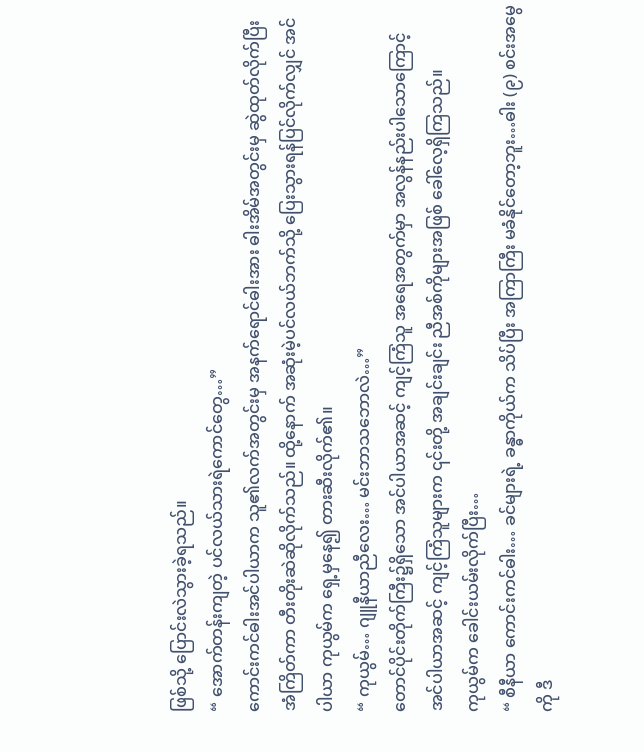ဖြစ်သို့ ပြောင်းလဲသွားခဲ့ရသည်။
“ အောက်တန်းကျတဲ့ ပင်လယ်သားရဲကောင်တွေ…”
ကောင်းကင်ဓါးအင်ပါယာက သူ၏လက်အတွင်းမှ အနက်ရောင်ဓါးအား ဓါးအိမ်အတွင်းမှ ဆွဲထုတ်လိုက်ပြီး အံကြိတ်ကာ တီးတိုးဆဲဆိုလိုက်သည်။ ထို့နောက် အဆုံးမဲ့ပင်လယ်ဘက်သို့ ပြေးသွားရန်ပြင်လိုက်လျှင် အင်ပါယာ ကုယွမ်က ရှေ့မှနေ၍ တားဆီးလိုက်၏။
“ ကုယွမ်… ဂျူနီယာညီလေး… မင်းဘာသဘောလဲ…”
တောင်ပိုင်းတိုက်ကြီး၌ရှိသော အင်ပါယာအဆင့် ကျင့်ကြံသူ အရေအတွက်မှာ အလွန်နည်းပါသောကြောင့် အင်ပါယာအဆင့် ကျင့်ကြံသူများက ၎င်းတို့ အချင်းချင်း ညီအစ်ကိုများအဖြစ် ခေါ်လေ့ရှိကြသည်။
ကုယွမ်က ခေါင်းယမ်းလိုက်ပြီး…
“ စီနီယာ ကောင်းကင်ဓါး… ခင်များရဲ့ ခန္ဓာကိုယ်က သိပ်ပြီး အကြာကြီး မခံနိုင်တော့ဘူး…ဓါး (၉) စင်းအမွေကို ဒီ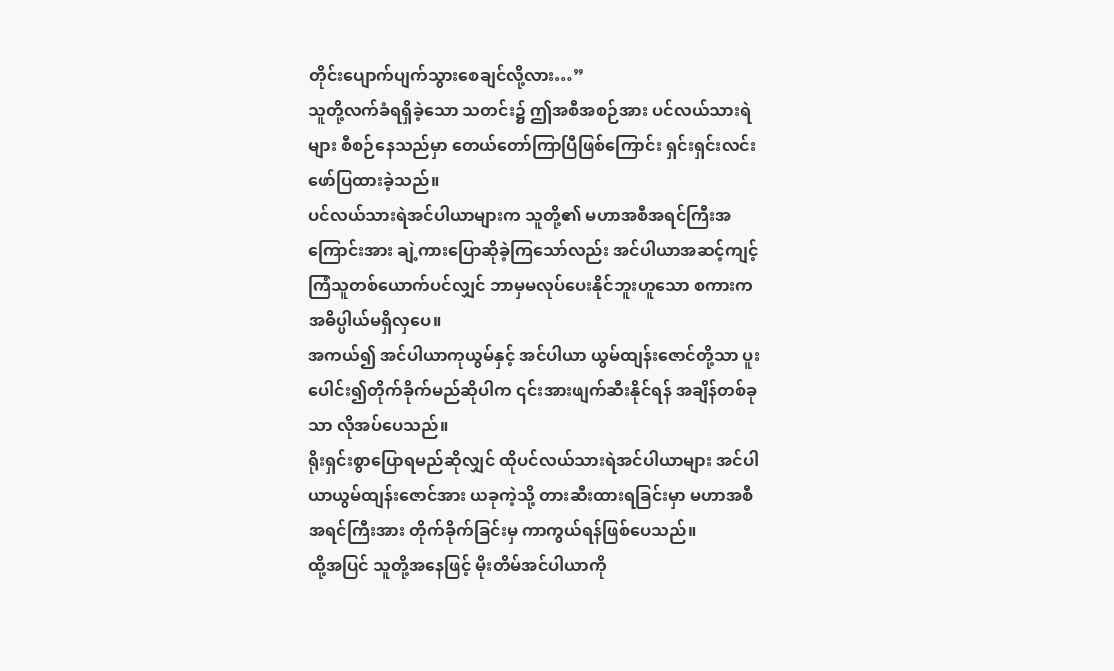တိုင်းပျောက်ပျက်သွားစေချင်လို့လား…”
သူတို့လက်ခံရရှိခဲ့သော သတင်း၌ ဤအစီအစဉ်အား ပင်လယ်သားရဲများ စီစဉ်နေသည်မှာ တေယ်တော်ကြာပြီဖြစ်ကြောင်း ရှင်းရှင်းလင်းဖော်ပြထားခဲ့သည်။
ပင်လယ်သားရဲအင်ပါယာများက သူတို့၏ မဟာအစီအရင်ကြီးအကြောင်းအား ချဲ့ကားပြောဆိုခဲ့ကြသော်လည်း အင်ပါယာအဆင့်ကျင့်ကြံသူတစ်ယောက်ပင်လျှင် ဘာမှမလုပ်ပေးနိုင်ဘူးဟူသော စကားက အဓိပ္ပါယ်မရှိလှပေ။
အကယ်၍ အင်ပါယာကုယွမ်နှင့် အင်ပါယာ ယွမ်ထျန်းဇောင်တို့သာ ပူးပေါင်း၍တိုက်ခိုက်မည်ဆိုပါက ၎င်းအားဖျက်ဆီးနိုင်ရန် အချိန်တစ်ခုသာ လိုအပ်ပေသည်။
ရိုးရှင်းစွာပြောရမည်ဆိုလျှင် ထိုပင်လယ်သားရဲအင်ပါယာများ အင်ပါယာယွမ်ထျန်းဇောင်အား ယခုကဲ့သို့ တားဆီးထားရခြင်းမှာ မဟာအစီအရင်ကြီးအား တိုက်ခိုက်ခြင်းမှ ကာကွယ်ရန်ဖြစ်ပေသည်။
ထို့အပြင် သူတို့အနေဖြင့် မိုးတိမ်အင်ပါယာကို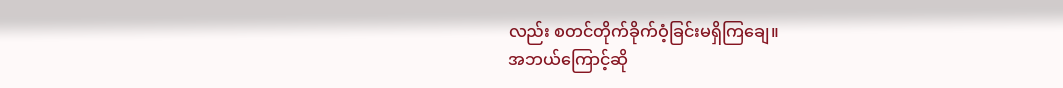လည်း စတင်တိုက်ခိုက်ဝံ့ခြင်းမရှိကြချေ။
အဘယ်ကြောင့်ဆို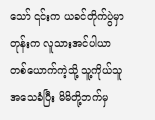သော် ၎င်းက ယခင်တိုက်ပွဲမှာတုန်းက လူသားအင်ပါယာတစ်ယောက်ကဲ့သို့ သူ့ကိုယ်သူအသေခံပြီး မိမိတို့ဘက်မှ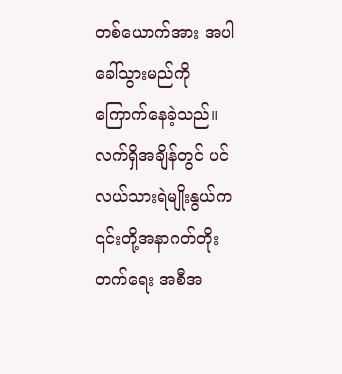တစ်ယောက်အား အပါခေါ်သွားမည်ကို ကြောက်နေခဲ့သည်။
လက်ရှိအချိန်တွင် ပင်လယ်သားရဲမျိုးနွယ်က ၎င်းတို့အနာဂတ်တိုးတက်ရေး အစီအ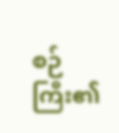စဉ်ကြီး၏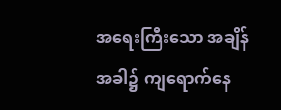အရေးကြီးသော အချိန်အခါ၌ ကျရောက်နေ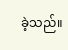ခဲ့သည်။